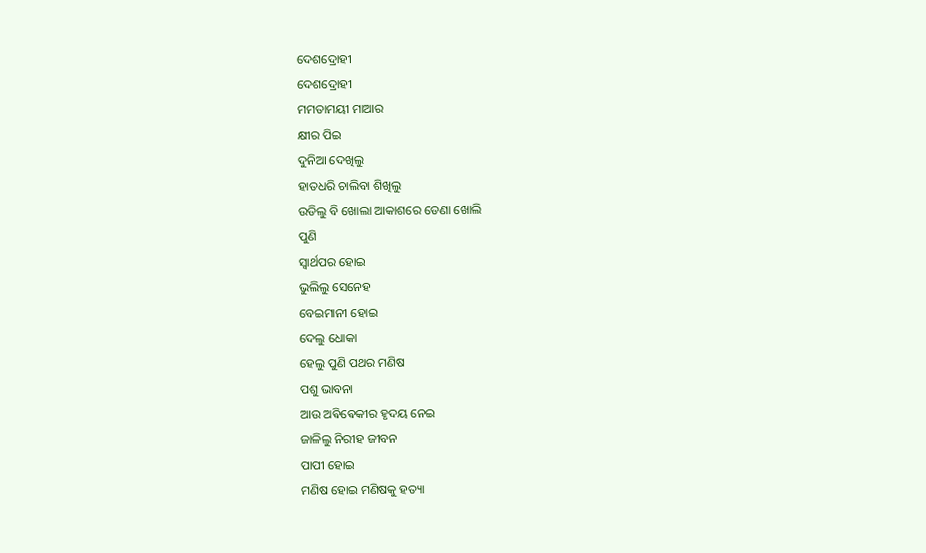ଦେଶଦ୍ରୋହୀ
ଦେଶଦ୍ରୋହୀ
ମମତାମୟୀ ମାଆର
କ୍ଷୀର ପିଇ
ଦୁନିଆ ଦେଖିଲୁ
ହାତଧରି ଚାଲିବା ଶିଖିଲୁ
ଉଡିଲୁ ବି ଖୋଲା ଆକାଶରେ ଡେଣା ଖୋଲି
ପୁଣି
ସ୍ୱାର୍ଥପର ହୋଇ
ଭୁଲିଲୁ ସେନେହ
ବେଇମାନୀ ହୋଇ
ଦେଲୁ ଧୋକା
ହେଲୁ ପୁଣି ପଥର ମଣିଷ
ପଶୁ ଭାବନା
ଆଉ ଅଵିଵେକୀର ହୃଦୟ ନେଇ
ଜାଳିଲୁ ନିରୀହ ଜୀବନ
ପାପୀ ହୋଇ
ମଣିଷ ହୋଇ ମଣିଷକୁ ହତ୍ୟା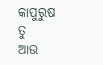କାପୁରୁଷ ତୁ
ଆଉ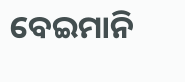ବେଇମାନି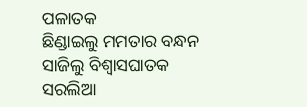ପଳାତକ
ଛିଣ୍ଡାଇଲୁ ମମତାର ବନ୍ଧନ
ସାଜିଲୁ ବିଶ୍ୱାସଘାତକ
ସରଲିଆ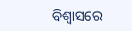ବିଶ୍ୱାସରେ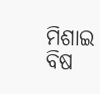ମିଶାଇ ବିଷ